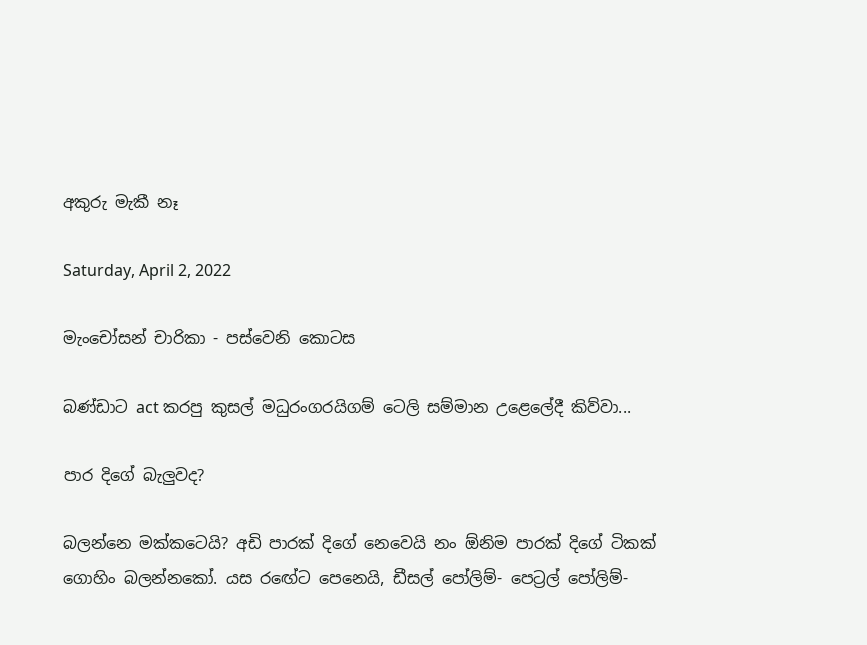අකුරු මැකී නෑ

Saturday, April 2, 2022

මැංචෝසන් චාරිකා - පස්වෙනි කොටස

බණ්ඩාට act කරපු කුසල් මධුරංගරයිගම් ටෙලි සම්මාන උළෙලේදී කිව්වා...

පාර දිගේ බැලුවද?

බලන්නෙ මක්කටෙයි? අඩි පාරක් දිගේ නෙවෙයි නං ඕනිම පාරක් දිගේ ටිකක් ගොහිං බලන්නකෝ. යස රඟේට පෙනෙයි, ඩීසල් පෝලිම්- පෙට්‍රල් පෝලිම්-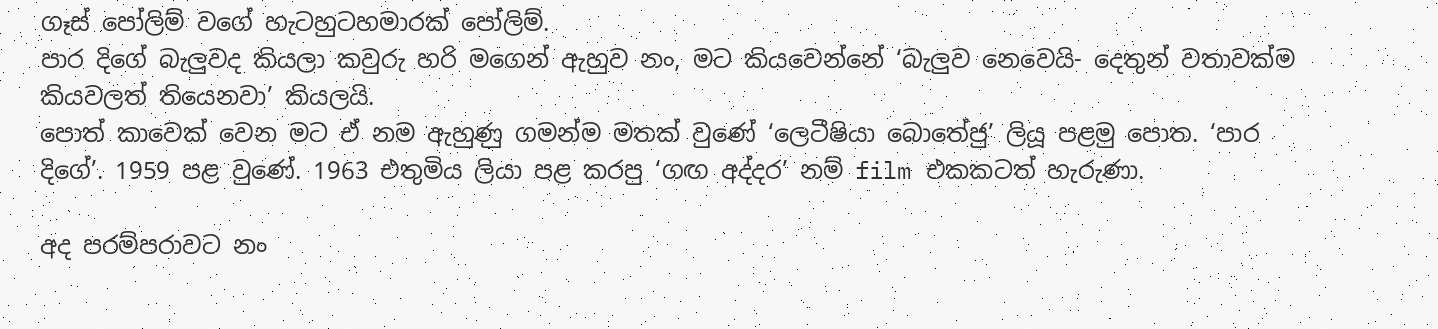ගෑස් පෝලිම් වගේ හැටහුටහමාරක් පෝලිම්.
පාර දිගේ බැලුවද කියලා කවුරු හරි මගෙන් ඇහුව නං, මට කියවෙන්නේ ‘බැලුව නෙවෙයි- දෙතුන් වතාවක්ම කියවලත් තියෙනවා’ කියලයි.
පොත් කාවෙක් වෙන මට ඒ නම ඇහුණු ගමන්ම මතක් වුණේ ‘ලෙටීෂියා බොතේජු’ ලියූ පළමු පොත. ‘පාර දිගේ’. 1959 පළ වුණේ. 1963 එතුමිය ලියා පළ කරපු ‘ගඟ අද්දර’ නම් film එකකටත් හැරුණා.

අද පරම්පරාවට නං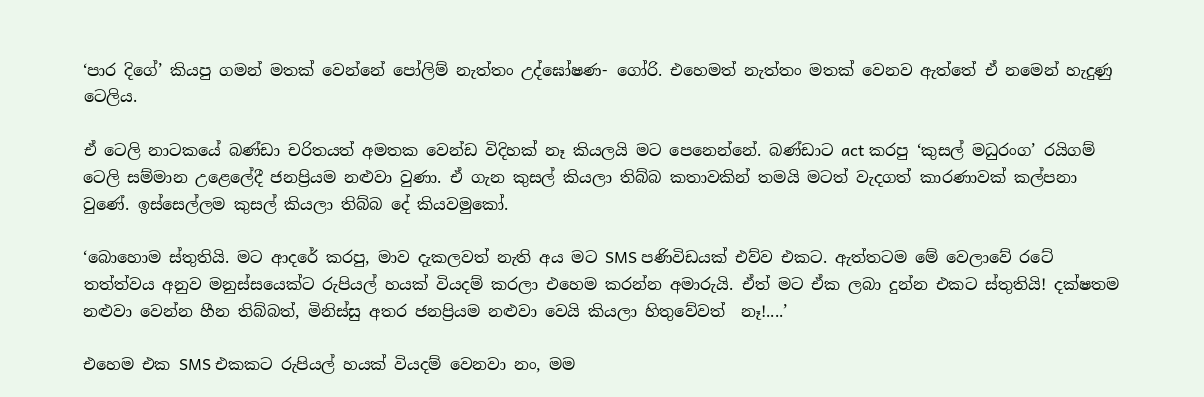‘පාර දිගේ’ කියපු ගමන් මතක් වෙන්නේ පෝලිම් නැත්තං උද්ඝෝෂණ- ගෝරි. එහෙමත් නැත්තං මතක් වෙනව ඇත්තේ ඒ නමෙන් හැදුණු ටෙලිය.

ඒ ටෙලි නාටකයේ බණ්ඩා චරිතයත් අමතක වෙන්ඩ විදිහක් නෑ කියලයි මට පෙනෙන්නේ. බණ්ඩාට act කරපු ‘කුසල් මධුරංග’ රයිගම් ටෙලි සම්මාන උළෙලේදී ජනප්‍රියම නළුවා වුණා. ඒ ගැන කුසල් කියලා තිබ්බ කතාවකින් තමයි මටත් වැදගත් කාරණාවක් කල්පනා වුණේ. ඉස්සෙල්ලම කුසල් කියලා තිබ්බ දේ කියවමුකෝ.

‘බොහොම ස්තුතියි. මට ආදරේ කරපු, මාව දැකලවත් නැති අය මට SMS පණිවිඩයක් එව්ව එකට. ඇත්තටම මේ වෙලාවේ රටේ තත්ත්වය අනුව මනුස්සයෙක්ට රුපියල් හයක් වියදම් කරලා එහෙම කරන්න අමාරුයි. ඒත් මට ඒක ලබා දුන්න එකට ස්තුතියි! දක්ෂතම නළුවා වෙන්න හීන තිබ්බත්, මිනිස්සු අතර ජනප්‍රියම නළුවා වෙයි කියලා හිතුවේවත්  නෑ!....’

එහෙම එක SMS එකකට රුපියල් හයක් වියදම් වෙනවා නං, මම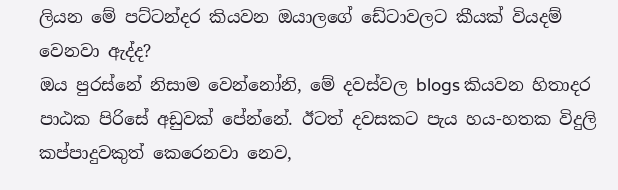ලියන මේ පට්ටන්දර කියවන ඔයාලගේ ඩේටාවලට කීයක් වියදම් වෙනවා ඇද්ද?
ඔය පුරස්නේ නිසාම වෙන්නෝනි, මේ දවස්වල blogs කියවන හිතාදර පාඨක පිරිසේ අඩුවක් පේන්නේ. ඊටත් දවසකට පැය හය-හතක විදුලි කප්පාදුවකුත් කෙරෙනවා නෙව,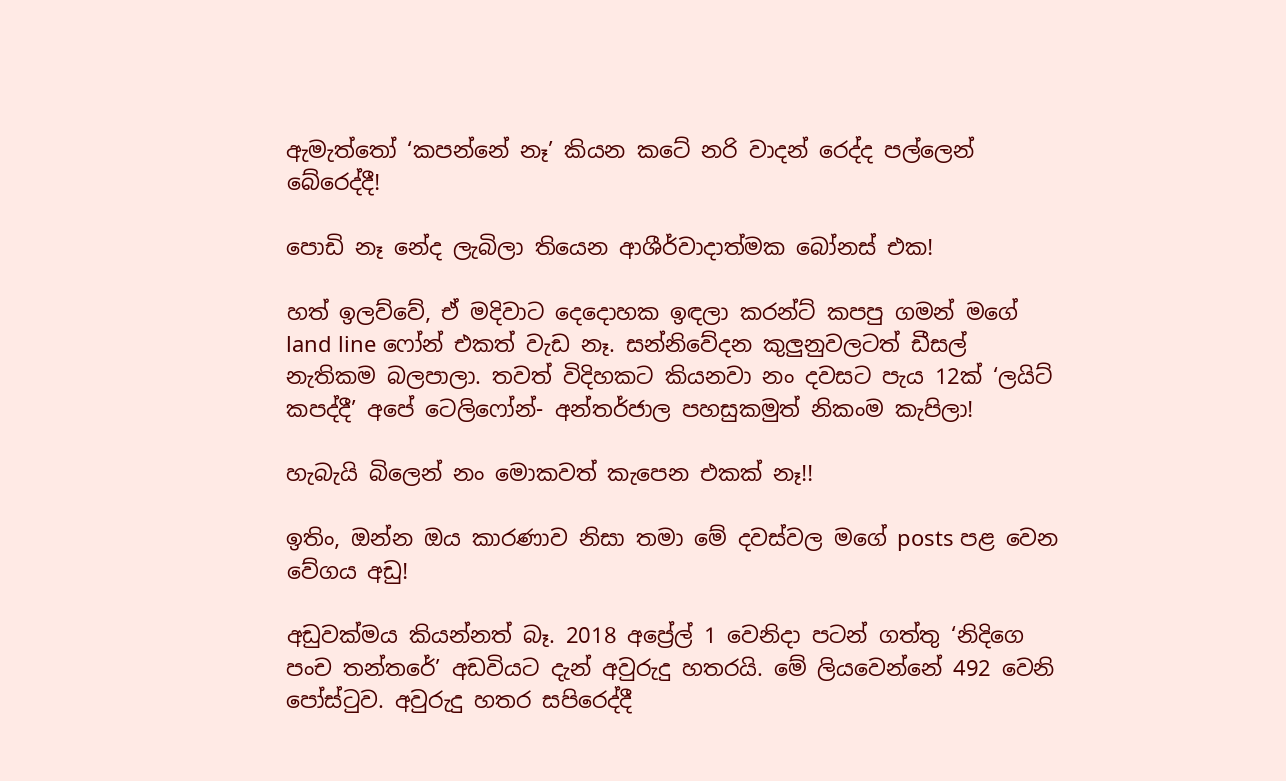ඇමැත්තෝ ‘කපන්නේ නෑ’ කියන කටේ නරි වාදන් රෙද්ද පල්ලෙන් බේරෙද්දී!

පොඩි නෑ නේද ලැබිලා තියෙන ආශීර්වාදාත්මක බෝනස් එක!

හත් ඉලව්වේ, ඒ මදිවාට දෙදොහක ඉඳලා කරන්ට් කපපු ගමන් මගේ land line ෆෝන් එකත් වැඩ නෑ. සන්නිවේදන කුලුනුවලටත් ඩීසල් නැතිකම බලපාලා. තවත් විදිහකට කියනවා නං දවසට පැය 12ක් ‘ලයිට් කපද්දී’ අපේ ටෙලිෆෝන්- අන්තර්ජාල පහසුකමුත් නිකංම කැපිලා!

හැබැයි බිලෙන් නං මොකවත් කැපෙන එකක් නෑ!!

ඉතිං, ඔන්න ඔය කාරණාව නිසා තමා මේ දවස්වල මගේ posts පළ වෙන වේගය අඩු!

අඩුවක්මය කියන්නත් බෑ. 2018 අප්‍රේල් 1 වෙනිදා පටන් ගත්තු ‘නිදිගෙ පංච තන්තරේ’ අඩවියට දැන් අවුරුදු හතරයි. මේ ලියවෙන්නේ 492 වෙනි පෝස්ටුව. අවුරුදු හතර සපිරෙද්දී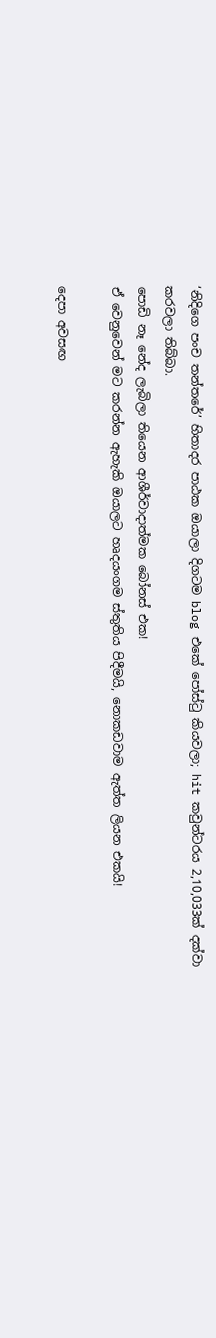‘නිදිගෙ පංච තන්තරේ’ හිතාදර පාඨක ඔයාලා දිගටම blog එකේ පෝස්ටු කියවලා; hit කවුන්ටරය 2,10,033ක් දක්වා කරවලා තිබ්බා.
පොඩි නෑ නේද ලැබිලා තියෙන ආශීර්වාදාත්මක බෝනස් එක!
ඒ වෙනුවෙන් මට කරන්න ඇහැකි ඔයාලට හෘදයංගම ස්තුතිය පිදීමයි, නොකඩවාම ඇත්ත ලියන එකයි!

දෙපා අවසඟ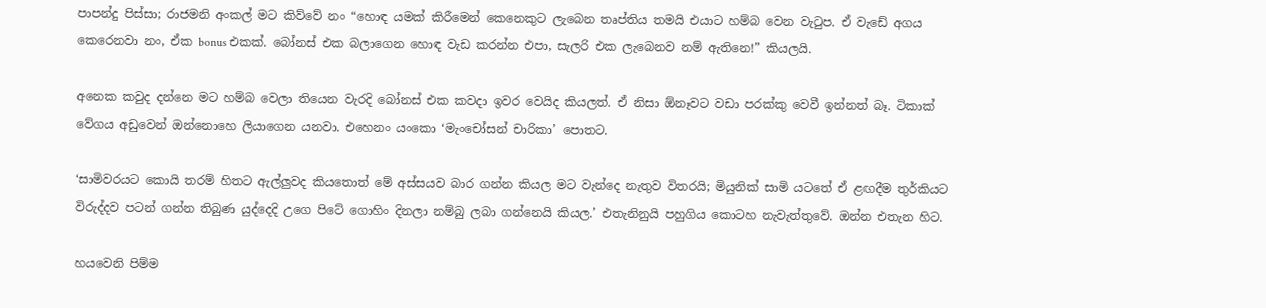පාපන්දු පිස්සා; රාජමනි අංකල් මට කිව්වේ නං “හොඳ යමක් කිරීමෙන් කෙනෙකුට ලැබෙන තෘප්තිය තමයි එයාට හම්බ වෙන වැටුප. ඒ වැඩේ අගය කෙරෙනවා නං, ඒක bonus එකක්. බෝනස් එක බලාගෙන හොඳ වැඩ කරන්න එපා, සැලරි එක ලැබෙනව නම් ඇතිනෙ!” කියලයි.

අනෙක කවුද දන්නෙ මට හම්බ වෙලා තියෙන වැරදි බෝනස් එක කවදා ඉවර වෙයිද කියලත්. ඒ නිසා ඕනෑවට වඩා පරක්කු වෙවී ඉන්නත් බෑ. ටිකාක් වේගය අඩුවෙන් ඔන්නොහෙ ලියාගෙන යනවා. එහෙනං යංකො ‘මැංචෝසන් චාරිකා’ පොතට.

‘සාමිවරයට කොයි තරම් හිතට ඇල්ලුවද කියතොත් මේ අස්සයව බාර ගන්න කියල මට වැන්දෙ නැතුව විතරයි; මියුනික් සාමි යටතේ ඒ ළඟදීම තුර්කියට විරුද්දව පටන් ගන්න තිබුණ යුද්දෙදි උගෙ පිටේ ගොහිං දිනලා නම්බු ලබා ගන්නෙයි කියල.’ එතැනිනුයි පහුගිය කොටහ නැවැත්තුවේ. ඔන්න එතැන හිට.

හයවෙනි පිම්ම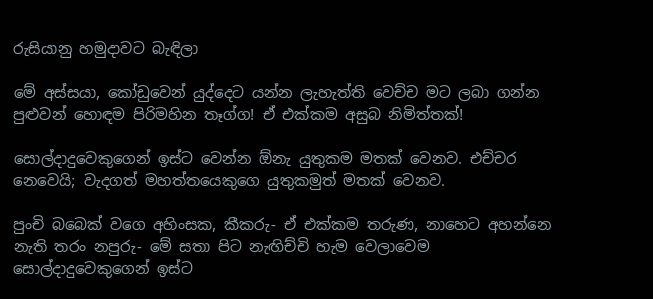රුසියානු හමුදාවට බැඳිලා

මේ අස්සයා, කෝඩුවෙන් යුද්දෙට යන්න ලැහැත්ති වෙච්ච මට ලබා ගන්න පුළුවන් හොඳම පිරිමහින තෑග්ග! ඒ එක්කම අසුබ නිමිත්තක්!

සොල්දාදුවෙකුගෙන් ඉස්ට වෙන්න ඕනැ යුතුකම මතක් වෙනව. එච්චර නෙවෙයි; වැදගත් මහත්තයෙකුගෙ යුතුකමුත් මතක් වෙනව.

පුංචි බබෙක් වගෙ අහිංසක, කීකරු- ඒ එක්කම තරුණ, නාහෙට අහන්නෙ නැති තරං නපුරු- මේ සතා පිට නැඟිච්චි හැම වෙලාවෙම සොල්දාදුවෙකුගෙන් ඉස්ට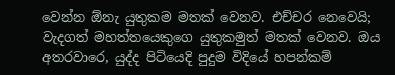වෙන්න ඕනැ යුතුකම මතක් වෙනව. එච්චර නෙවෙයි; වැදගත් මහත්තයෙකුගෙ යුතුකමුත් මතක් වෙනව. ඔය අතරවාරෙ, යුද්ද පිටියෙදි පුදුම විදියේ හපන්කම්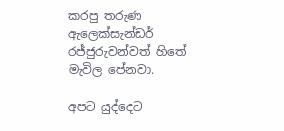කරපු තරුණ ඇලෙක්සැන්ඩර් රජ්ජුරුවන්වත් හිතේ මැවිල පේනවා.

අපට යුද්දෙට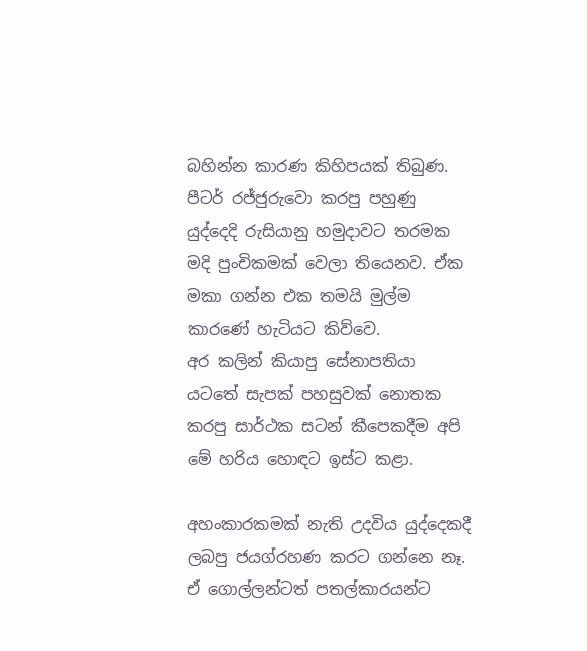බහින්න කාරණ කිහිපයක් තිබුණ. පීටර් රජ්ජුරුවො කරපු පහුණු යුද්දෙදි රුසියානු හමුදාවට තරමක මදි පුංචිකමක් වෙලා තියෙනව. ඒක මකා ගන්න එක තමයි මුල්ම කාරණේ හැටියට කිව්වෙ.
අර කලින් කියාපු සේනාපතියා යටතේ සැපක් පහසුවක් නොතක කරපු සාර්ථක සටන් කීපෙකදීම අපි මේ හරිය හොඳට ඉස්ට කළා.

අහංකාරකමක් නැති උදවිය යුද්දෙකදී ලබපු ජයග්රහණ කරට ගන්නෙ නෑ.
ඒ ගොල්ලන්ටත් පතල්කාරයන්ට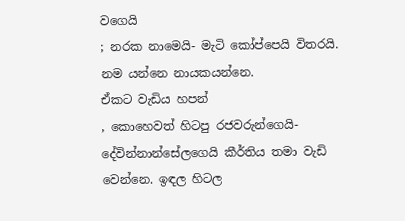වගෙයි
; නරක නාමෙයි- මැටි කෝප්පෙයි විතරයි. නම යන්නෙ නායකයන්නෙ.
ඒකට වැඩිය හපන්
, කොහෙවත් හිටපු රජවරුන්ගෙයි- දේවින්නාන්සේලගෙයි කීර්තිය තමා වැඩි වෙන්නෙ. ඉඳල හිටල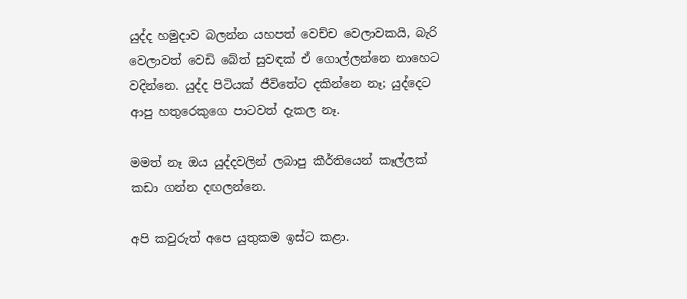යුද්ද හමුදාව බලන්න යහපත් වෙච්ච වෙලාවකයි, බැරි වෙලාවත් වෙඩි බේත් සුවඳක් ඒ ගොල්ලන්නෙ නාහෙට වදින්නෙ. යුද්ද පිටියක් ජීවිතේට දකින්නෙ නෑ; යුද්දෙට ආපු හතුරෙකුගෙ පාටවත් දැකල නෑ.

මමත් නෑ ඔය යුද්දවලින් ලබාපු කීර්තියෙන් කෑල්ලක් කඩා ගන්න දඟලන්නෙ.

අපි කවුරුත් අපෙ යුතුකම ඉස්ට කළා.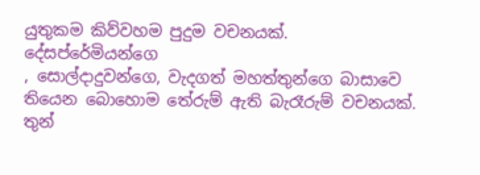යුතුකම කිව්වහම පුදුම වචනයක්.
දේසප්රේමියන්ගෙ
, සොල්දාදුවන්ගෙ, වැදගත් මහත්තුන්ගෙ බාසාවෙ තියෙන බොහොම තේරුම් ඇති බැරෑරුම් වචනයක්.
තුන්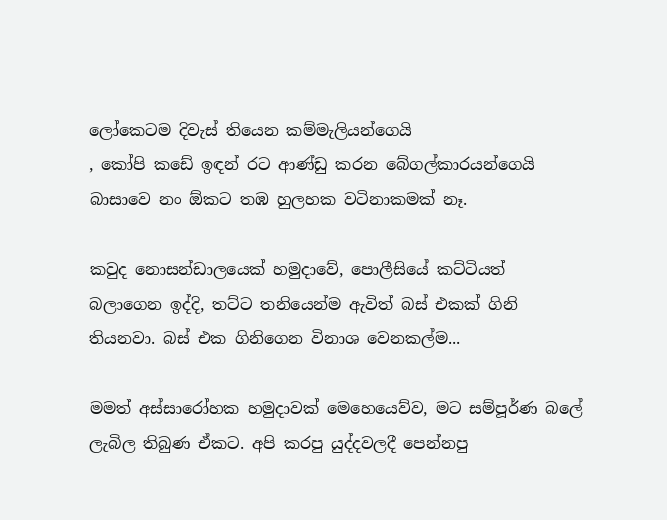ලෝකෙටම දිවැස් තියෙන කම්මැලියන්ගෙයි
, කෝපි කඩේ ඉඳන් රට ආණ්ඩු කරන බේගල්කාරයන්ගෙයි බාසාවෙ නං ඕකට තඹ හුලහක වටිනාකමක් නෑ.

කවුද නොසන්ඩාලයෙක් හමුදාවේ, පොලීසියේ කට්ටියත් බලාගෙන ඉද්දි, තට්ට තනියෙන්ම ඇවිත් බස් එකක් ගිනි තියනවා. බස් එක ගිනිගෙන විනාශ වෙනකල්ම...

මමත් අස්සාරෝහක හමුදාවක් මෙහෙයෙව්ව, මට සම්පූර්ණ බලේ ලැබිල තිබුණ ඒකට. අපි කරපු යුද්දවලදී පෙන්නපු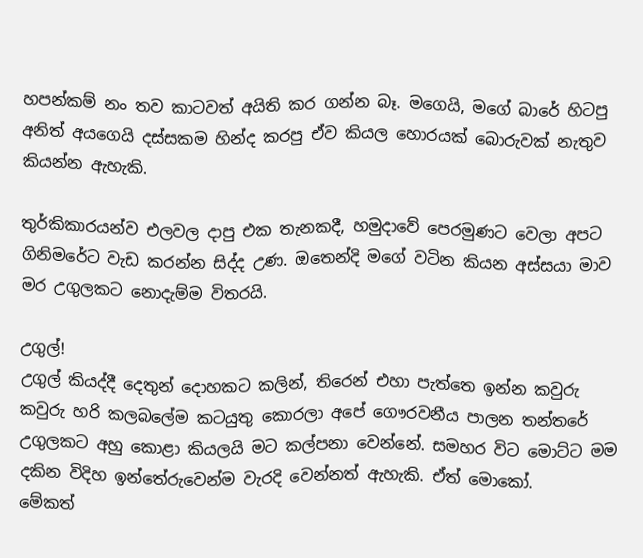හපන්කම් නං තව කාටවත් අයිති කර ගන්න බෑ. මගෙයි, මගේ බාරේ හිටපු අනිත් අයගෙයි දස්සකම හින්ද කරපු ඒව කියල හොරයක් බොරුවක් නැතුව කියන්න ඇහැකි.

තුර්කිකාරයන්ව එලවල දාපු එක තැනකදී, හමුදාවේ පෙරමුණට වෙලා අපට ගිනිමරේට වැඩ කරන්න සිද්ද උණ. ඔතෙන්දි මගේ වටින කියන අස්සයා මාව මර උගුලකට නොදැම්ම විතරයි.

උගුල්!
උගුල් කියද්දී දෙතුන් දොහකට කලින්, තිරෙන් එහා පැත්තෙ ඉන්න කවුරු කවුරු හරි කලබලේම කටයුතු කොරලා අපේ ගෞරවනීය පාලන තන්තරේ උගුලකට අහු කොළා කියලයි මට කල්පනා වෙන්නේ. සමහර විට මොට්ට මම දකින විදිහ ඉන්තේරුවෙන්ම වැරදි වෙන්නත් ඇහැකි. ඒත් මොකෝ.
මේකත්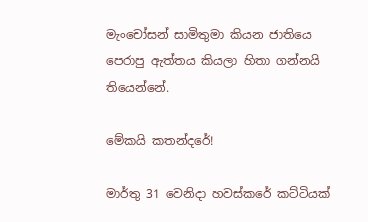මැංචෝසන් සාමිතුමා කියන ජාතියෙ පෙරාපු ඇත්තය කියලා හිතා ගන්නයි තියෙන්නේ.

මේකයි කතන්දරේ!

මාර්තු 31 වෙනිදා හවස්කරේ කට්ටියක්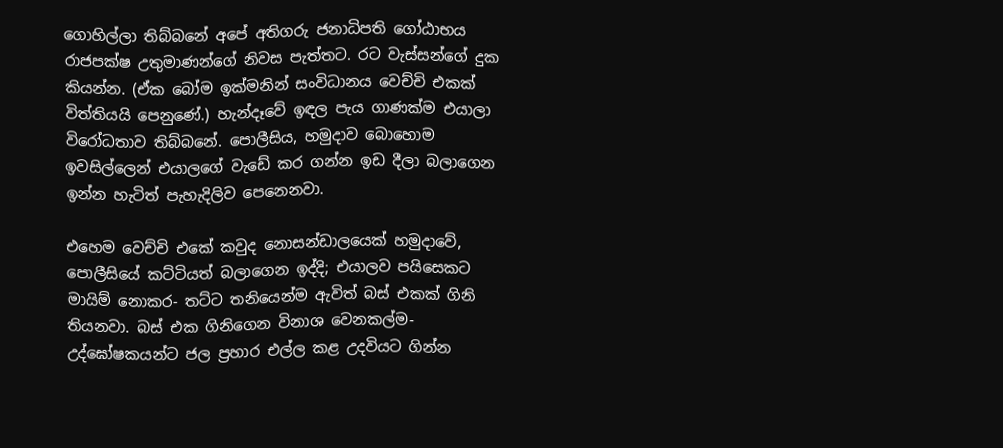ගොහිල්ලා තිබ්බනේ අපේ අතිගරු ජනාධිපති ගෝඨාභය රාජපක්ෂ උතුමාණන්ගේ නිවස පැත්තට. රට වැස්සන්ගේ දුක කියන්න. (ඒක බෝම ඉක්මනින් සංවිධානය වෙච්චි එකක් විත්තියයි පෙනුණේ.) හැන්දෑවේ ඉඳල පැය ගාණක්ම එයාලා විරෝධතාව තිබ්බනේ. පොලීසිය, හමුදාව බොහොම ඉවසිල්ලෙන් එයාලගේ වැඩේ කර ගන්න ඉඩ දීලා බලාගෙන ඉන්න හැටිත් පැහැදිලිව පෙනෙනවා.

එහෙම වෙච්චි එකේ කවුද නොසන්ඩාලයෙක් හමුදාවේ, පොලීසියේ කට්ටියත් බලාගෙන ඉද්දි; එයාලව පයිසෙකට මායිම් නොකර- තට්ට තනියෙන්ම ඇවිත් බස් එකක් ගිනි තියනවා. බස් එක ගිනිගෙන විනාශ වෙනකල්ම- උද්ඝෝෂකයන්ට ජල ප්‍රහාර එල්ල කළ උදවියට ගින්න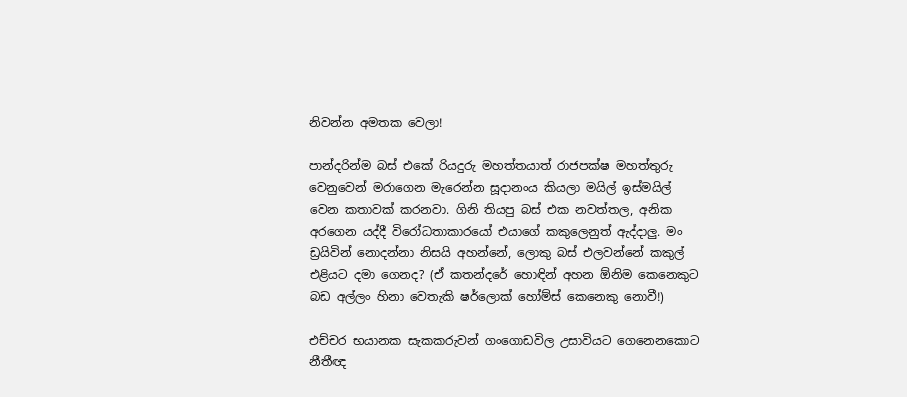නිවන්න අමතක වෙලා!

පාන්දරින්ම බස් එකේ රියදුරු මහත්තයාත් රාජපක්ෂ මහත්තුරු වෙනුවෙන් මරාගෙන මැරෙන්න සූදානංය කියලා මයිල් ඉස්මයිල් වෙන කතාවක් කරනවා. ගිනි තියපු බස් එක නවත්තල, අනික අරගෙන යද්දී විරෝධතාකාරයෝ එයාගේ කකුලෙනුත් ඇද්දාලු. මං ඩ්‍රයිවින් නොදන්නා නිසයි අහන්නේ, ලොකු බස් එලවන්නේ කකුල් එළියට දමා ගෙනද? (ඒ කතන්දරේ හොඳින් අහන ඕනිම කෙනෙකුට බඩ අල්ලං හිනා වෙතැකි ෂර්ලොක් හෝම්ස් කෙනෙකු නොවී!)

එච්චර භයානක සැකකරුවන් ගංගොඩවිල උසාවියට ගෙනෙනකොට නීතීඥ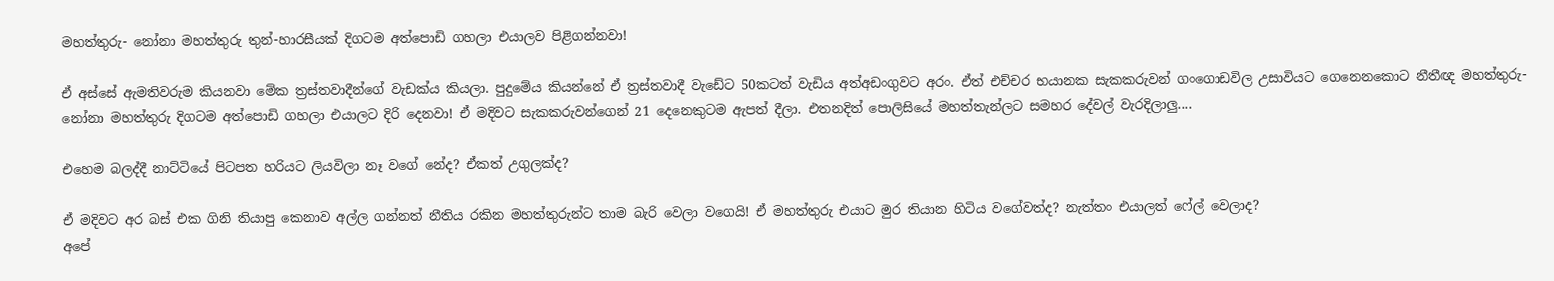මහත්තුරු- නෝනා මහත්තුරු තුන්-හාරසීයක් දිගටම අත්පොඩි ගහලා එයාලව පිළිගන්නවා!

ඒ අස්සේ ඇමතිවරුම කියනවා මේක ත්‍රස්තවාදීන්ගේ වැඩක්ය කියලා. පුදුමේය කියන්නේ ඒ ත්‍රස්තවාදී වැඩේට 50කටත් වැඩිය අත්අඩංගුවට අරං. ඒත් එච්චර භයානක සැකකරුවන් ගංගොඩවිල උසාවියට ගෙනෙනකොට නීතීඥ මහත්තුරු- නෝනා මහත්තුරු දිගටම අත්පොඩි ගහලා එයාලට දිරි දෙනවා! ඒ මදිවට සැකකරුවන්ගෙන් 21 දෙනෙකුටම ඇපත් දීලා. එතනදිත් පොලිසියේ මහත්තැන්ලට සමහර දේවල් වැරදිලාලු....

එහෙම බලද්දී නාට්ටියේ පිටපත හරියට ලියවිලා නෑ වගේ නේද? ඒකත් උගුලක්ද?

ඒ මදිවට අර බස් එක ගිනි තියාපු කෙනාව අල්ල ගන්නත් නීතිය රකින මහත්තුරුන්ට තාම බැරි වෙලා වගෙයි! ඒ මහත්තුරු එයාට මුර තියාන හිටිය වගේවත්ද? නැත්තං එයාලත් ෆේල් වෙලාද?
අපේ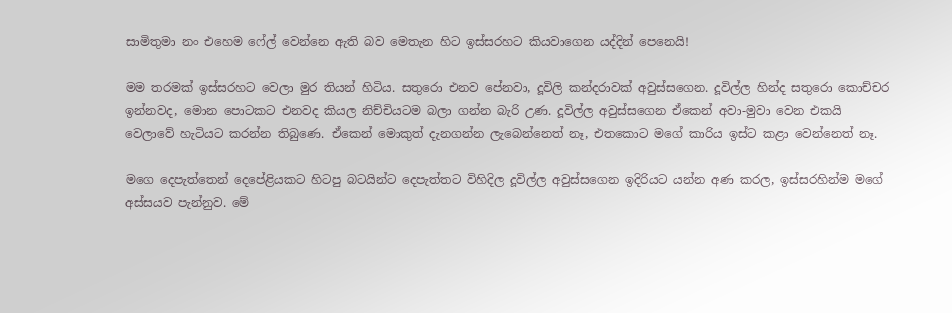සාමිතුමා නං එහෙම ෆේල් වෙන්නෙ ඇති බව මෙතැන හිට ඉස්සරහට කියවාගෙන යද්දින් පෙනෙයි!

මම තරමක් ඉස්සරහට වෙලා මුර තියන් හිටිය. සතුරො එනව පේනවා, දූවිලි කන්දරාවක් අවුස්සගෙන. දූවිල්ල හින්ද සතුරො කොච්චර ඉන්නවද, මොන පොටකට එනවද කියල නිච්චියටම බලා ගන්න බැරි උණ. දූවිල්ල අවුස්සගෙන ඒකෙන් අවා-මුවා වෙන එකයි වෙලාවේ හැටියට කරන්න තිබුණෙ. ඒකෙන් මොකුත් දැනගන්න ලැබෙන්නෙත් නෑ, එතකොට මගේ කාරිය ඉස්ට කළා වෙන්නෙත් නෑ.

මගෙ දෙපැත්තෙන් දෙපේළියකට හිටපු බටයින්ට දෙපැත්තට විහිදිල දූවිල්ල අවුස්සගෙන ඉදිරියට යන්න අණ කරල, ඉස්සරහින්ම මගේ අස්සයව පැන්නුව. මේ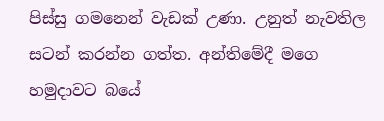පිස්සු ගමනෙන් වැඩක් උණා. උනුත් නැවතිල සටන් කරන්න ගත්ත. අන්තිමේදී මගෙ හමුදාවට බයේ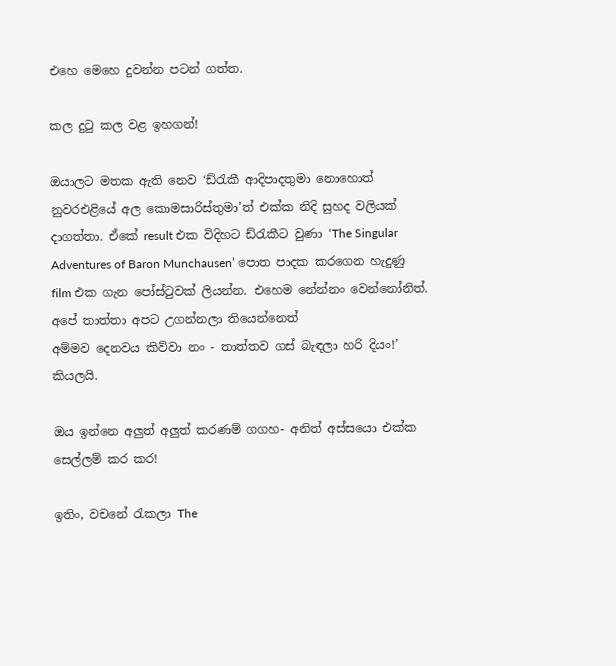එහෙ මෙහෙ දුවන්න පටන් ගත්ත.

කල දුටු කල වළ ඉහගන්!

ඔයාලට මතක ඇති නෙව ‘ඩ්රැකී ආදිපාදතුමා නොහොත් නුවරඑළියේ අල කොමසාරිස්තුමා’ත් එක්ක නිදි සුහද වලියක් දාගත්තා. ඒකේ result එක විදිහට ඩ්රැකීට වුණා ‘The Singular Adventures of Baron Munchausen’ පොත පාදක කරගෙන හැදුණු film එක ගැන පෝස්ටුවක් ලියන්න. එහෙම නේන්නං වෙන්නෝනිත්.
අපේ තාත්තා අපට උගන්නලා තියෙන්නෙත්
අම්මව දෙනවය කිව්වා නං - තාත්තව ගස් බැඳලා හරි දියං!’ කියලයි.

ඔය ඉන්නෙ අලුත් අලුත් කරණම් ගගහ- අනිත් අස්සයො එක්ක සෙල්ලම් කර කර!

ඉතිං, වචනේ රැකලා The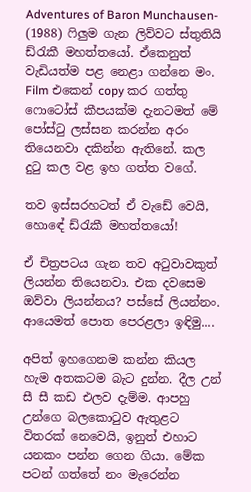Adventures of Baron Munchausen- (1988) ෆිලුම ගැන ලිව්වට ස්තුතියි ඩ්රැකී මහත්තයෝ. ඒකෙනුත් වැඩියත්ම පළ නෙළා ගන්නෙ මං. Film එකෙන් copy කර ගත්තු ෆොටෝස් කීපයක්ම දැනටමත් මේ පෝස්ටු ලස්සන කරන්න අරං තියෙනවා දකින්න ඇතිනේ. කල දුටු කල වළ ඉහ ගත්ත වගේ.

තව ඉස්සරහටත් ඒ වැඩේ වෙයි, හොඳේ ඩ්රැකී මහත්තයෝ!

ඒ චිත්‍රපටය ගැන තව අටුවාවකුත් ලියන්න තියෙනවා. එක දවසෙම ඔව්වා ලියන්නය? පස්සේ ලියන්නං. ආයෙමත් පොත පෙරළලා ඉඳිමු....

අපිත් ඉහගෙනම කන්න කියල හැම අතකටම බැට දුන්න. දීල උන් සී සී කඩ එලව දැම්ම. ආපහු උන්ගෙ බලකොටුව ඇතුළට විතරක් නෙවෙයි, ඉනුත් එහාට යනකං පන්න ගෙන ගියා. මේක පටන් ගත්තේ නං මැරෙන්න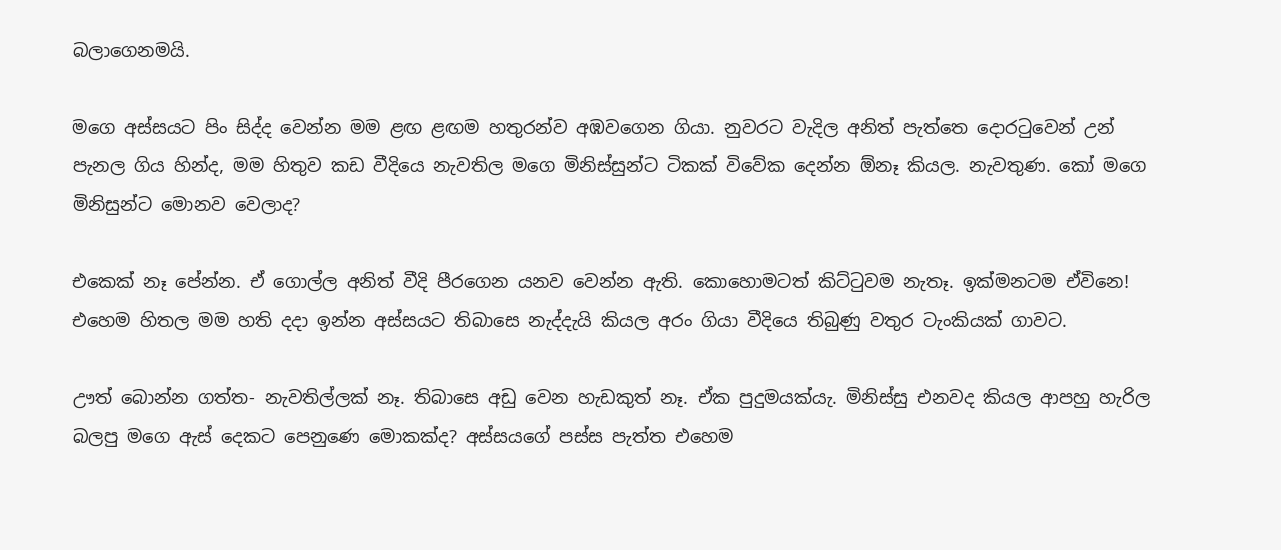බලාගෙනමයි.

මගෙ අස්සයට පිං සිද්ද වෙන්න මම ළඟ ළඟම හතුරන්ව අඹවගෙන ගියා. නුවරට වැදිල අනිත් පැත්තෙ දොරටුවෙන් උන් පැනල ගිය හින්ද, මම හිතුව කඩ වීදියෙ නැවතිල මගෙ මිනිස්සුන්ට ටිකක් විවේක දෙන්න ඕනෑ කියල. නැවතුණ. කෝ මගෙ මිනිසුන්ට මොනව වෙලාද?

එකෙක් නෑ පේන්න. ඒ ගොල්ල අනිත් වීදි පීරගෙන යනව වෙන්න ඇති. කොහොමටත් කිට්ටුවම නැතෑ. ඉක්මනටම ඒවිනෙ!
එහෙම හිතල මම හති දදා ඉන්න අස්සයට තිබාසෙ නැද්දැයි කියල අරං ගියා වීදියෙ තිබුණු වතුර ටැංකියක් ගාවට.

ඌත් බොන්න ගත්ත- නැවතිල්ලක් නෑ. තිබාසෙ අඩු වෙන හැඩකුත් නෑ. ඒක පුදුමයක්යැ. මිනිස්සු එනවද කියල ආපහු හැරිල බලපු මගෙ ඇස් දෙකට පෙනුණෙ මොකක්ද? අස්සයගේ පස්ස පැත්ත එහෙම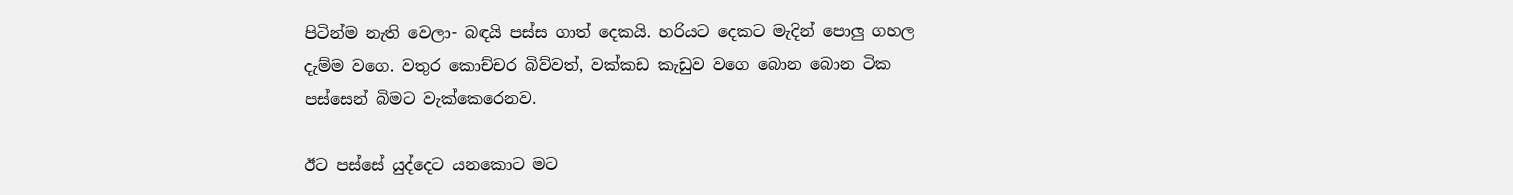පිටින්ම නැති වෙලා- බඳයි පස්ස ගාත් දෙකයි. හරියට දෙකට මැදින් පොලු ගහල දැම්ම වගෙ. වතුර කොච්චර බිව්වත්, වක්කඩ කැඩුව වගෙ බොන බොන ටික පස්සෙන් බිමට වැක්කෙරෙනව.

ඊට පස්සේ යුද්දෙට යනකොට මට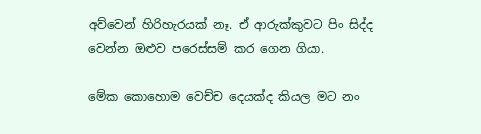අව්වෙන් හිරිහැරයක් නෑ. ඒ ආරුක්කුවට පිං සිද්ද වෙන්න ඔළුව පරෙස්සම් කර ගෙන ගියා.

මේක කොහොම වෙච්ච දෙයක්ද කියල මට නං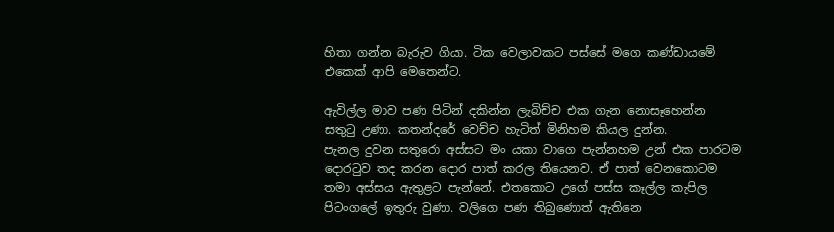හිතා ගන්න බැරුව ගියා. ටික වෙලාවකට පස්සේ මගෙ කණ්ඩායමේ එකෙක් ආපි මෙතෙන්ට.

ඇවිල්ල මාව පණ පිටින් දකින්න ලැබිච්ච එක ගැන නොසෑහෙන්න සතුටු උණා. කතන්දරේ වෙච්ච හැටිත් මිනිහම කියල දුන්න.
පැනල දුවන සතුරො අස්සට මං යකා වාගෙ පැන්නහම උන් එක පාරටම දොරටුව තද කරන දොර පාත් කරල තියෙනව. ඒ පාත් වෙනකොටම තමා අස්සය ඇතුළට පැන්නේ. එතකොට උගේ පස්ස කෑල්ල කැපිල පිටංගලේ ඉතුරු වුණා. වලිගෙ පණ තිබුණොත් ඇතිනෙ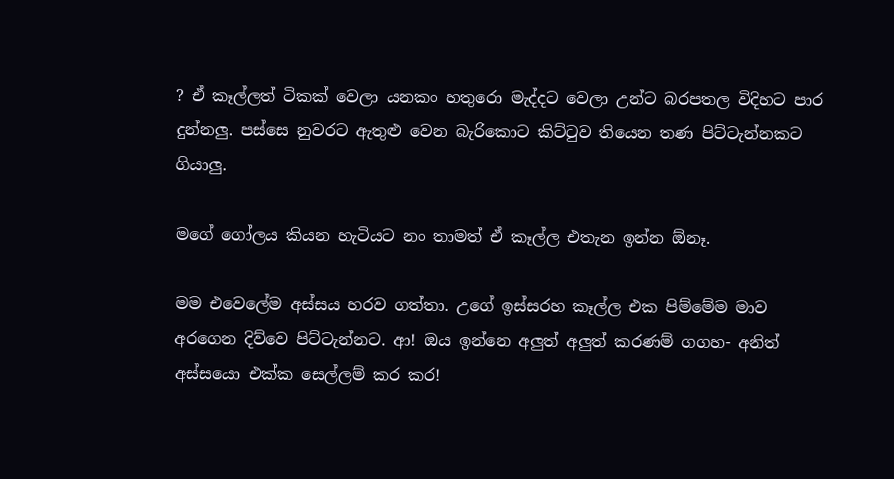? ඒ කෑල්ලත් ටිකක් වෙලා යනකං හතුරො මැද්දට වෙලා උන්ට බරපතල විදිහට පාර දුන්නලු. පස්සෙ නුවරට ඇතුළු වෙන බැරිකොට කිට්ටුව තියෙන තණ පිට්ටැන්නකට ගියාලු.

මගේ ගෝලය කියන හැටියට නං තාමත් ඒ කෑල්ල එතැන ඉන්න ඕනෑ.

මම එවෙලේම අස්සය හරව ගත්තා. උගේ ඉස්සරහ කෑල්ල එක පිම්මේම මාව අරගෙන දිව්වෙ පිට්ටැන්නට. ආ! ඔය ඉන්නෙ අලුත් අලුත් කරණම් ගගහ- අනිත් අස්සයො එක්ක සෙල්ලම් කර කර!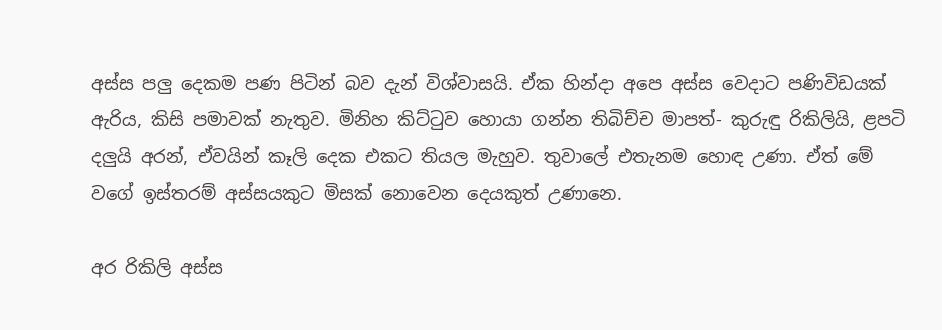අස්ස පලු දෙකම පණ පිටින් බව දැන් විශ්වාසයි. ඒක හින්දා අපෙ අස්ස වෙදාට පණිවිඩයක් ඇරිය, කිසි පමාවක් නැතුව. මිනිහ කිට්ටුව හොයා ගන්න තිබිච්ච මාපත්- කුරුඳු රිකිලියි, ළපටි දලුයි අරන්, ඒවයින් කෑලි දෙක එකට තියල මැහුව. තුවාලේ එතැනම හොඳ උණා. ඒත් මේ වගේ ඉස්තරම් අස්සයකුට මිසක් නොවෙන දෙයකුත් උණානෙ.

අර රිකිලි අස්ස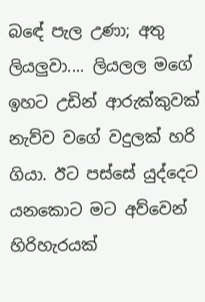බඳේ පැල උණා; අතු ලියලුවා.... ලියලල මගේ ඉහට උඩින් ආරුක්කුවක් නැව්ව වගේ වදුලක් හරි ගියා. ඊට පස්සේ යුද්දෙට යනකොට මට අව්වෙන් හිරිහැරයක්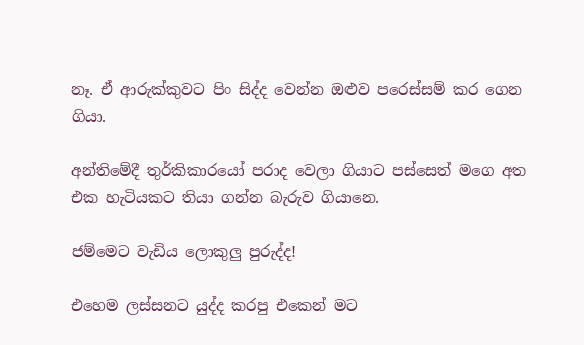නෑ. ඒ ආරුක්කුවට පිං සිද්ද වෙන්න ඔළුව පරෙස්සම් කර ගෙන ගියා.

අන්තිමේදී තුර්කිකාරයෝ පරාද වෙලා ගියාට පස්සෙත් මගෙ අත එක හැටියකට තියා ගන්න බැරුව ගියානෙ.

ජම්මෙට වැඩිය ලොකුලු පුරුද්ද!

එහෙම ලස්සනට යුද්ද කරපු එකෙන් මට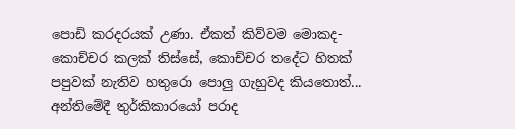පොඩි කරදරයක් උණා. ඒකත් කිව්වම මොකද- කොච්චර කලක් තිස්සේ, කොච්චර තදේට හිතක් පපුවක් නැතිව හතුරො පොලු ගැහුවද කියතොත්... අන්තිමේදී තුර්කිකාරයෝ පරාද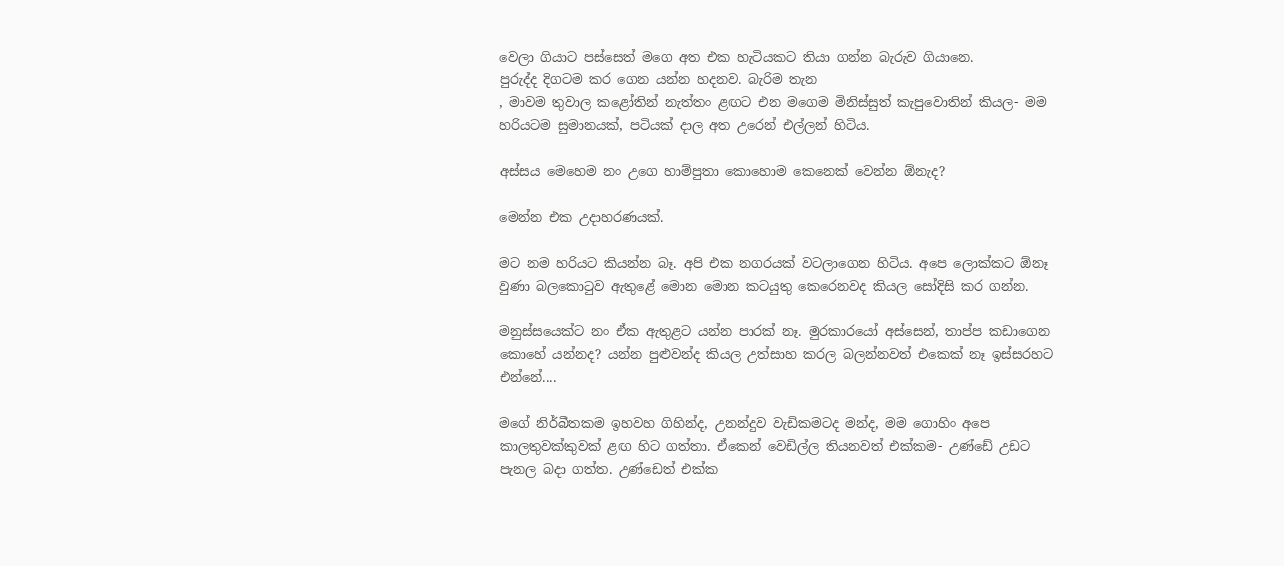වෙලා ගියාට පස්සෙත් මගෙ අත එක හැටියකට තියා ගන්න බැරුව ගියානෙ.
පුරුද්ද දිගටම කර ගෙන යන්න හදනව. බැරිම තැන
, මාවම තුවාල කළෝතින් නැත්තං ළඟට එන මගෙම මිනිස්සුත් කැපුවොතින් කියල- මම හරියටම සුමානයක්, පටියක් දාල අත උරෙන් එල්ලන් හිටිය.

අස්සය මෙහෙම නං උගෙ හාම්පුතා කොහොම කෙනෙක් වෙන්න ඕනැද?

මෙන්න එක උදාහරණයක්.

මට නම හරියට කියන්න බෑ. අපි එක නගරයක් වටලාගෙන හිටිය. අපෙ ලොක්කට ඕනෑ වුණා බලකොටුව ඇතුළේ මොන මොන කටයුතු කෙරෙනවද කියල සෝදිසි කර ගන්න.

මනුස්සයෙක්ට නං ඒක ඇතුළට යන්න පාරක් නෑ. මුරකාරයෝ අස්සෙන්, තාප්ප කඩාගෙන කොහේ යන්නද? යන්න පුළුවන්ද කියල උත්සාහ කරල බලන්නවත් එකෙක් නෑ ඉස්සරහට එන්නේ....

මගේ නිර්බීතකම ඉහවහ ගිහින්ද, උනන්දුව වැඩිකමටද මන්ද, මම ගොහිං අපෙ කාලතුවක්කුවක් ළඟ හිට ගත්තා. ඒකෙන් වෙඩිල්ල තියනවත් එක්කම- උණ්ඩේ උඩට පැනල බදා ගත්ත. උණ්ඩෙත් එක්ක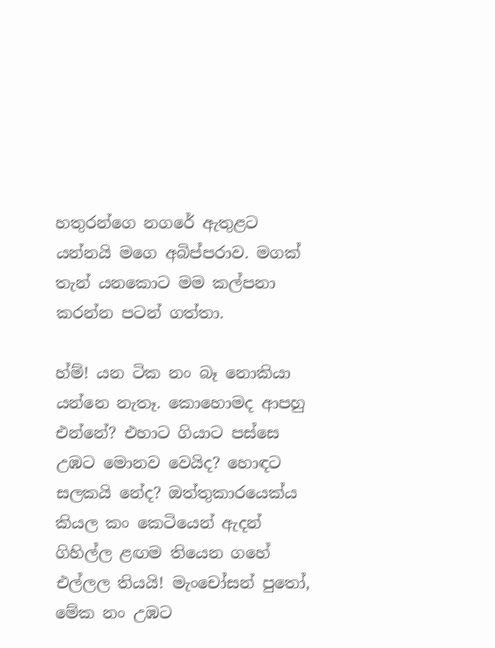හතුරන්ගෙ නගරේ ඇතුළට යන්නයි මගෙ අබිප්පරාව. මගක් තැන් යනකොට මම කල්පනා කරන්න පටන් ගත්තා.

හ්ම්! යන ටික නං බෑ නොකියා යන්නෙ නැතෑ. කොහොමද ආපහු එන්නේ? එහාට ගියාට පස්සෙ උඹට මොනව වෙයිද? හොඳට සලකයි නේද? ඔත්තුකාරයෙක්ය කියල කං කෙටියෙන් ඇදන් ගිහිල්ල ළඟම තියෙන ගහේ එල්ලල තියයි! මැංචෝසන් පුතෝ, මේක නං උඹට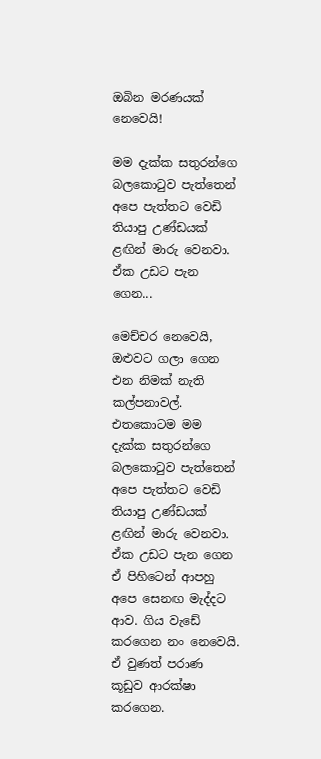ඔබින මරණයක් නෙවෙයි!

මම දැක්ක සතුරන්ගෙ බලකොටුව පැත්තෙන් අපෙ පැත්තට වෙඩි තියාපු උණ්ඩයක් ළඟින් මාරු වෙනවා. ඒක උඩට පැන ගෙන...

මෙච්චර නෙවෙයි, ඔළුවට ගලා ගෙන එන නිමක් නැති කල්පනාවල්. එතකොටම මම දැක්ක සතුරන්ගෙ බලකොටුව පැත්තෙන් අපෙ පැත්තට වෙඩි තියාපු උණ්ඩයක් ළඟින් මාරු වෙනවා. ඒක උඩට පැන ගෙන ඒ පිහිටෙන් ආපහු අපෙ සෙනඟ මැද්දට ආව. ගිය වැඩේ කරගෙන නං නෙවෙයි. ඒ වුණත් පරාණ කූඩුව ආරක්ෂා කරගෙන.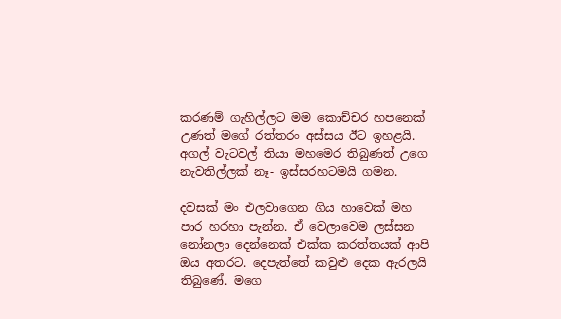කරණම් ගැහිල්ලට මම කොච්චර හපනෙක් උණත් මගේ රත්තරං අස්සය ඊට ඉහළයි. අගල් වැටවල් තියා මහමෙර තිබුණත් උගෙ නැවතිල්ලක් නෑ- ඉස්සරහටමයි ගමන.

දවසක් මං එලවාගෙන ගිය හාවෙක් මහ පාර හරහා පැන්න. ඒ වෙලාවෙම ලස්සන නෝනලා දෙන්නෙක් එක්ක කරත්තයක් ආපි ඔය අතරට. දෙපැත්තේ කවුළු දෙක ඇරලයි තිබුණේ. මගෙ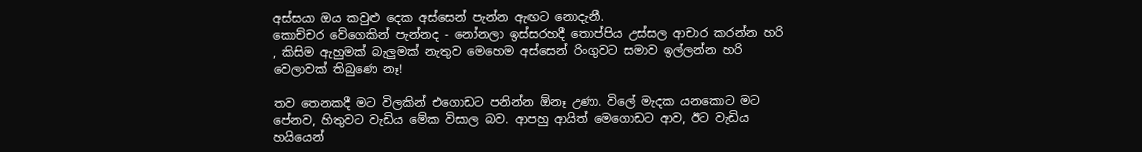අස්සයා ඔය කවුළු දෙක අස්සෙන් පැන්න ඇඟට නොදැනී.
කොච්චර වේගෙකින් පැන්නද - නෝනලා ඉස්සරහදී තොප්පිය උස්සල ආචාර කරන්න හරි
, කිසිම ඇහුමක් බැලුමක් නැතුව මෙහෙම අස්සෙන් රිංගුවට සමාව ඉල්ලන්න හරි වෙලාවක් තිබුණෙ නෑ!

තව තෙනකදී මට විලකින් එගොඩට පනින්න ඕනෑ උණා. විලේ මැදක යනකොට මට පේනව, හිතුවට වැඩිය මේක විසාල බව. ආපහු ආයිත් මෙගොඩට ආව, ඊට වැඩිය හයියෙන්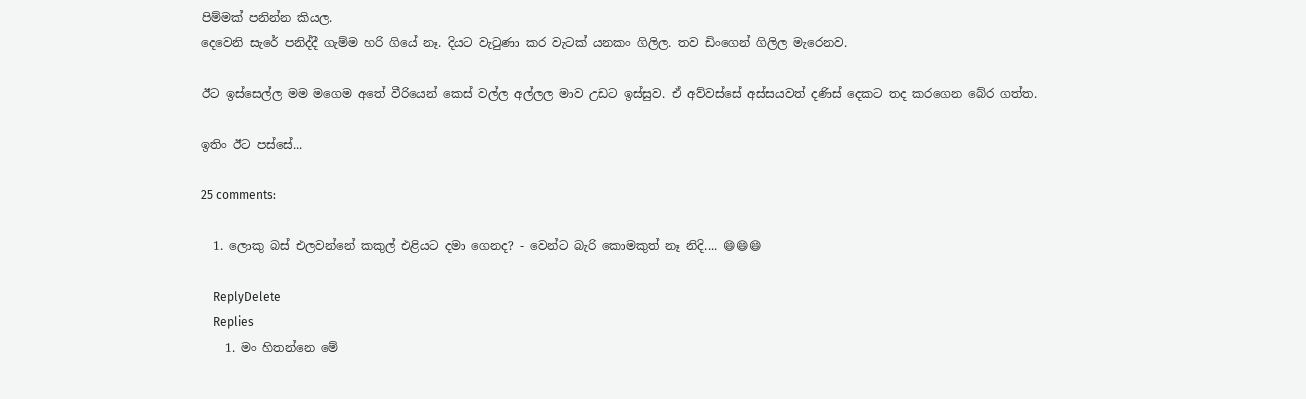පිම්මක් පනින්න කියල.
දෙවෙනි සැරේ පනිද්දී ගැම්ම හරි ගියේ නෑ. දියට වැටුණා කර වැටක් යනකං ගිලිල. තව ඩිංගෙන් ගිලිල මැරෙනව.

ඊට ඉස්සෙල්ල මම මගෙම අතේ වීරියෙන් කෙස් වල්ල අල්ලල මාව උඩට ඉස්සුව. ඒ අව්වස්සේ අස්සයවත් දණිස් දෙකට තද කරගෙන බේර ගත්ත.

ඉතිං ඊට පස්සේ...

25 comments:

  1. ලොකු බස් එලවන්නේ කකුල් එළියට දමා ගෙනද? - වෙන්ට බැරි කොමකුත් නෑ නිදි.... 😄😄😄

    ReplyDelete
    Replies
    1. මං හිතන්නෙ මේ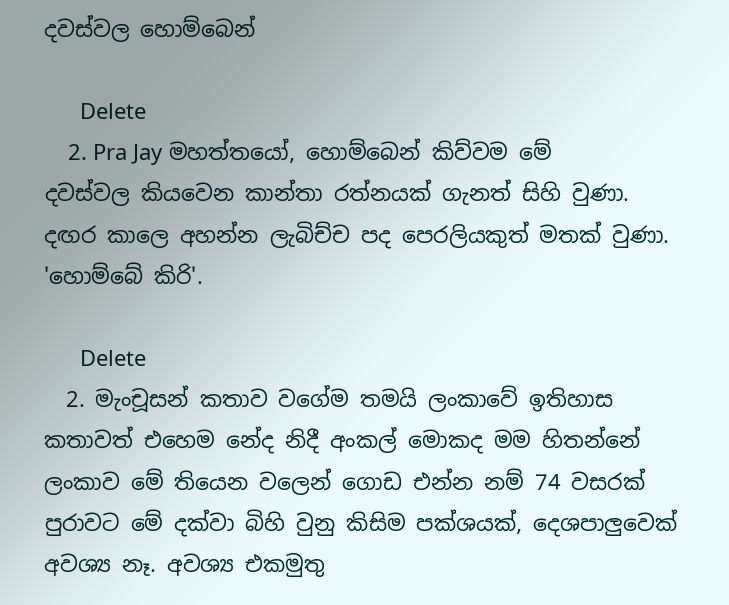දවස්වල හොම්බෙන්

      Delete
    2. Pra Jay මහත්තයෝ, හොම්බෙන් කිව්වම මේ දවස්වල කියවෙන කාන්තා රත්නයක් ගැනත් සිහි වුණා. දඟර කාලෙ අහන්න ලැබිච්ච පද පෙරලියකුත් මතක් වුණා. 'හොම්බේ කිරි'.

      Delete
  2. මැංචූසන් කතාව වගේම තමයි ලංකාවේ ඉතිහාස කතාවත් එහෙම නේද නිදී අංකල් මොකද මම හිතන්නේ ලංකාව මේ තියෙන වලෙන් ගොඩ එන්න නම් 74 වසරක් පුරාවට මේ දක්වා බිහි වුනු කිසිම පක්ශයක්, දෙශපාලුවෙක් අවශ්‍ය නෑ. අවශ්‍ය එකමුතු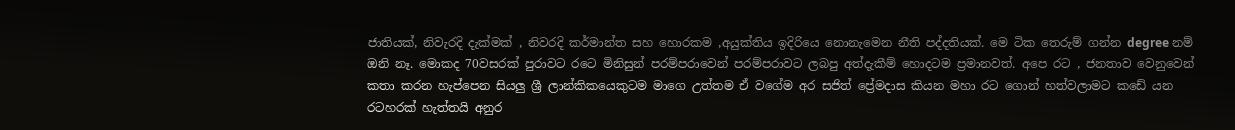ජාතියක්, නිවැරදි දැක්මක් , නිවරදි කර්මාන්ත සහ හොරකම ,අයුක්තිය ඉදිරියෙ නොනැමෙන නීති පද්දතියක්. මෙ ටික තෙරුම් ගන්න degree නම් ඔනි නෑ. මොකද 70වසරක් පුරාවට රටෙ මිනිසුන් පරම්පරාවෙන් පරම්පරාවට ලබපු අත්දැකීම් හොදටම ප්‍රමානවත්. අපෙ රට , ජනතාව වෙනුවෙන් කතා කරන හැප්පෙන සියලු ශ්‍රී ලාන්කිකයෙකුටම මාගෙ උත්තම ඒ වගේම අර සජිත් ප්‍රේමදාස කියන මහා රට ගොන් හත්වලාමට කඩේ යන රටහරක් හැත්තයි අනුර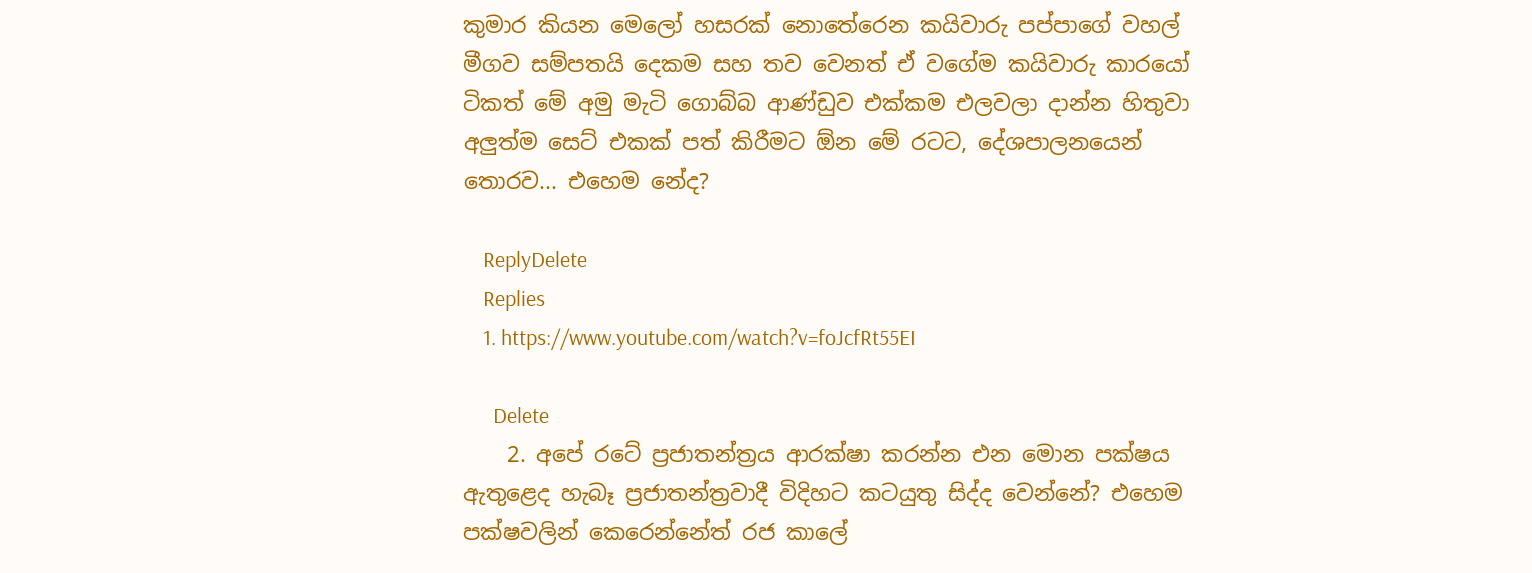කුමාර කියන මෙලෝ හසරක් නොතේරෙන කයිවාරු පප්පාගේ වහල් මීගව සම්පතයි දෙකම සහ තව වෙනත් ඒ වගේම කයිවාරු කාරයෝ ටිකත් මේ අමු මැටි ගොබ්බ ආණ්ඩුව එක්කම එලවලා දාන්න හිතුවා අලුත්ම සෙට් එකක් පත් කිරීමට ඕන මේ රටට, දේශපාලනයෙන් තොරව... එහෙම නේද?

    ReplyDelete
    Replies
    1. https://www.youtube.com/watch?v=foJcfRt55EI

      Delete
    2. අපේ රටේ ප්‍රජාතන්ත්‍රය ආරක්ෂා කරන්න එන මොන පක්ෂය ඇතුළෙද හැබෑ ප්‍රජාතන්ත්‍රවාදී විදිහට කටයුතු සිද්ද වෙන්නේ? එහෙම පක්ෂවලින් කෙරෙන්නේත් රජ කාලේ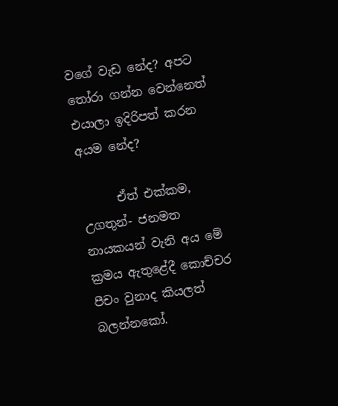වගේ වැඩ නේද? අපට තෝරා ගන්න වෙන්නෙත් එයාලා ඉදිරිපත් කරන අයම නේද?

      ඒත් එක්කම, උගතුන්- ජනමත නායකයන් වැනි අය මේ ක්‍රමය ඇතුළේදී කොච්චර පීචං වුනාද කියලත් බලන්නකෝ.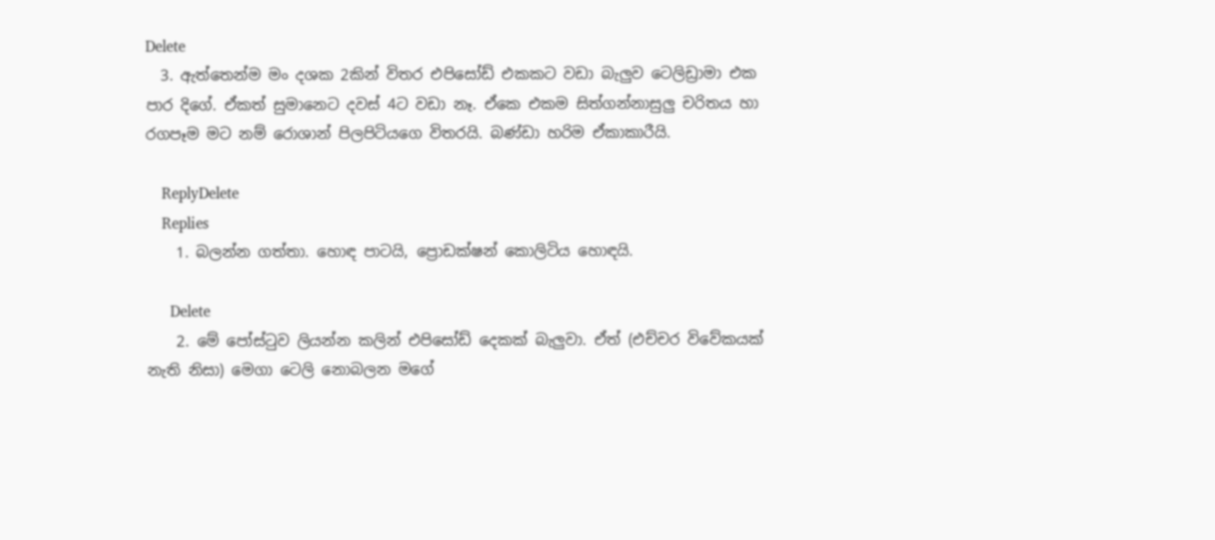Delete
  3. ඇත්තෙන්ම මං දශක 2කින් විතර එපිසෝඩ් එකකට වඩා බැලුව ටෙලිඩ්‍රාමා එක පාර දිගේ. ඒකත් සුමානෙට දවස් 4ට වඩා නෑ. ඒකෙ එකම සිත්ගන්නාසුලු චරිතය හා රගපෑම මට නම් රොශාන් පිලපිටියගෙ විතරයි. බණ්ඩා හරිම ඒකාකාරීයි.

    ReplyDelete
    Replies
    1. බලන්න ගත්තා. හොඳ පාටයි, ප්‍රොඩක්ෂන් කොලිටිය හොඳයි.

      Delete
    2. මේ පෝස්ටුව ලියන්න කලින් එපිසෝඩ් දෙකක් බැලුවා. ඒත් (එච්චර විවේකයක් නැති නිසා) මෙගා ටෙලි නොබලන මගේ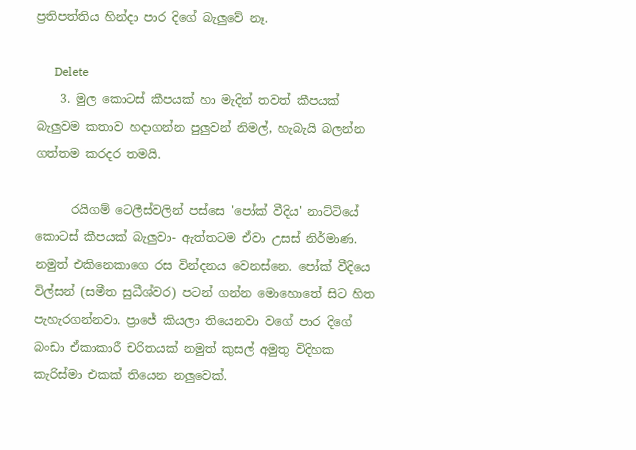ප්‍රතිපත්තිය හින්දා පාර දිගේ බැලුවේ නෑ.

      Delete
    3. මුල කොටස් කීපයක් හා මැදින් තවත් කීපයක් බැලුවම කතාව හදාගන්න පුලුවන් නිමල්, හැබැයි බලන්න ගත්තම කරදර තමයි.

      රයිගම් ටෙලීස්වලින් පස්සෙ 'පෝක් වීදිය' නාට්ටියේ කොටස් කීපයක් බැලුවා- ඇත්තටම ඒවා උසස් නිර්මාණ. නමුත් එකිනෙකාගෙ රස වින්දනය වෙනස්නෙ. පෝක් වීදියෙ විල්සන් (සමීත සුධීශ්වර) පටන් ගන්න මොහොතේ සිට හිත පැහැරගන්නවා. ප්‍රාජේ කියලා තියෙනවා වගේ පාර දිගේ බංඩා ඒකාකාරී චරිතයක් නමුත් කුසල් අමුතු විදිහක කැරිස්මා එකක් තියෙන නලුවෙක්.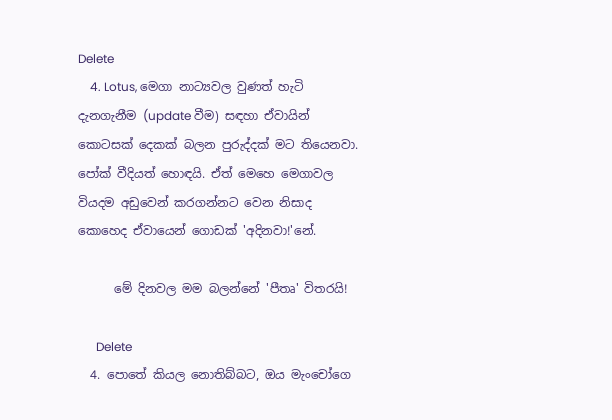Delete
    4. Lotus, මෙගා නාට්‍යවල වුණත් හැටි දැනගැනීම (update වීම) සඳහා ඒවායින් කොටසක් දෙකක් බලන පුරුද්දක් මට තියෙනවා. පෝක් වීදියත් හොඳයි. ඒත් මෙහෙ මෙගාවල වියදම අඩුවෙන් කරගන්නට වෙන නිසාද කොහෙද ඒවායෙන් ගොඩක් 'අදිනවා!'නේ.

      මේ දිනවල මම බලන්නේ 'පීතෘ' විතරයි!

      Delete
  4. පොතේ කියල නොතිබ්බට, ඔය මැංචෝගෙ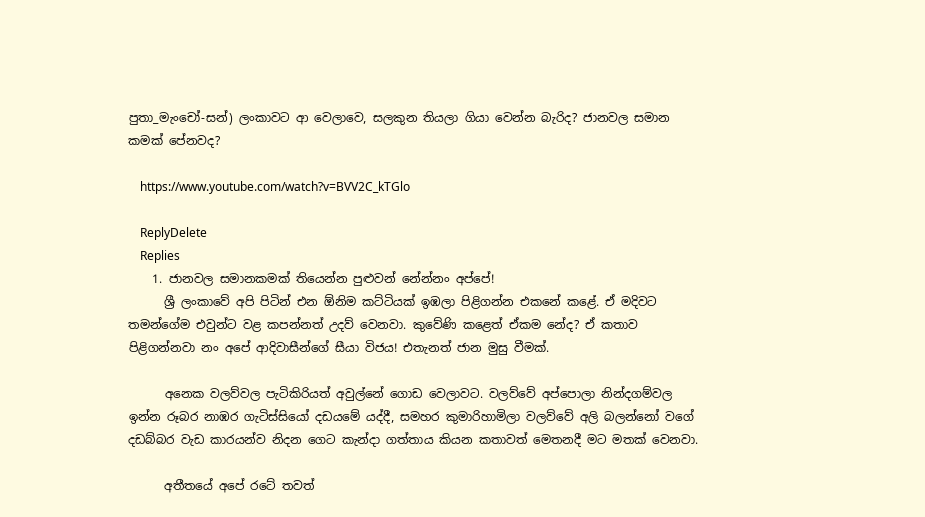පුතා_මැංචෝ-සන්) ලංකාවට ආ වෙලාවෙ, සලකුන තියලා ගියා වෙන්න බැරිද? ජානවල සමාන කමක් පේනවද?

    https://www.youtube.com/watch?v=BVV2C_kTGlo

    ReplyDelete
    Replies
    1. ජානවල සමානකමක් තියෙන්න පුළුවන් නේන්නං අප්පේ!
      ශ්‍රී ලංකාවේ අපි පිටින් එන ඕනිම කට්ටියක් ඉඹලා පිළිගන්න එකනේ කළේ. ඒ මදිවට තමන්ගේම එවුන්ට වළ කපන්නත් උදව් වෙනවා. කුවේණි කළෙත් ඒකම නේද? ඒ කතාව පිළිගන්නවා නං අපේ ආදිවාසීන්ගේ සීයා විජය! එතැනත් ජාන මුසු වීමක්.

      අනෙක වලව්වල පැටිකිරියත් අවුල්නේ ගොඩ වෙලාවට. වලව්වේ අප්පොලා නින්දගම්වල ඉන්න රූබර නාඹර ගැටිස්සියෝ දඩයමේ යද්දී, සමහර කුමාරිහාමිලා වලව්වේ අලි බලන්නෝ වගේ දඩබ්බර වැඩ කාරයන්ව නිදන ගෙට කැන්දා ගත්තාය කියන කතාවත් මෙතනදී මට මතක් වෙනවා.

      අතීතයේ අපේ රටේ තවත්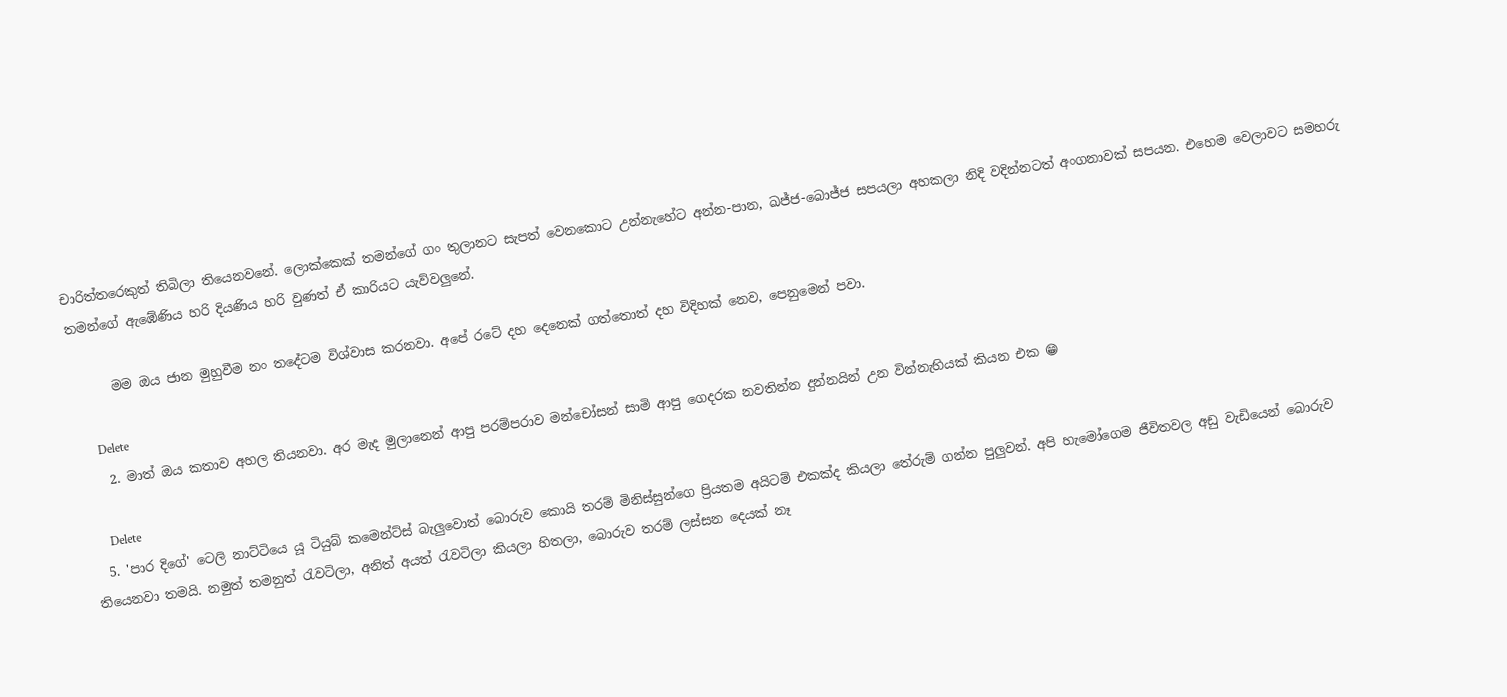චාරිත්තරෙකුත් තිබිලා තියෙනවනේ. ලොක්කෙක් තමන්ගේ ගං තුලානට සැපත් වෙනකොට උන්නැහේට අන්න-පාන, ඛජ්ජ-බොජ්ජ සපයලා අහකලා නිදි වදින්නටත් අංගනාවක් සපයන. එහෙම වෙලාවට සමහරු තමන්ගේ ඇඹේණිය හරි දියණිය හරි වුණත් ඒ කාරියට යැව්වලුනේ.

      මම ඔය ජාන මුහුවීම නං තදේටම විශ්වාස කරනවා. අපේ රටේ දහ දෙනෙක් ගත්තොත් දහ විදිහක් නෙව, පෙනුමෙන් පවා.

      Delete
    2. මාත් ඔය කතාව අහල තියනවා. අර මැද මුලානෙන් ආපු පරම්පරාව මන්චෝසන් සාමි ආපු ගෙදරක නවතින්න දුන්නයින් උන වින්නැහියක් කියන එක 😁

      Delete
  5. 'පාර දිගේ' ටෙලි නාට්ටියෙ යූ ටියුබ් කමෙන්ට්ස් බැලුවොත් බොරුව කොයි තරම් මිනිස්සුන්ගෙ ප්‍රියතම අයිටම් එකක්ද කියලා තේරුම් ගන්න පුලුවන්. අපි හැමෝගෙම ජීවිතවල අඩු වැඩියෙන් බොරුව තියෙනවා තමයි. නමුත් තමනුත් රැවටිලා, අනිත් අයත් රැවටිලා කියලා හිතලා, බොරුව තරම් ලස්සන දෙයක් නෑ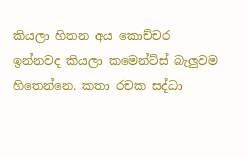කියලා හිතන අය කොච්චර ඉන්නවද කියලා කමෙන්ට්ස් බැලුවම හිතෙන්නෙ. කතා රචක සද්ධා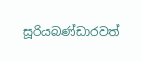සූරියබණ්ඩාරවත්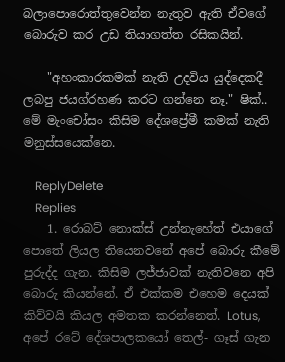බලාපොරොත්තුවෙන්න නැතුව ඇති ඒවගේ බොරුව කර උඩ තියාගත්ත රසිකයින්.

    "අහංකාරකමක් නැති උදවිය යුද්දෙකදී ලබපු ජයග්රහණ කරට ගන්නෙ නෑ." ෂික්.. මේ මැංචෝසං කිසිම දේශප්‍රේමී කමක් නැති මනුස්සයෙක්නෙ.

    ReplyDelete
    Replies
    1. රොබට් නොක්ස් උන්නැහේත් එයාගේ පොතේ ලියල තියෙනවනේ අපේ බොරු කීමේ පුරුද්ද ගැන. කිසිම ලජ්ජාවක් නැතිවනෙ අපි බොරු කියන්නේ. ඒ එක්කම එහෙම දෙයක් කිව්වයි කියල අමතක කරන්නෙත්. Lotus, අපේ රටේ දේශපාලකයෝ තෙල්- ගෑස් ගැන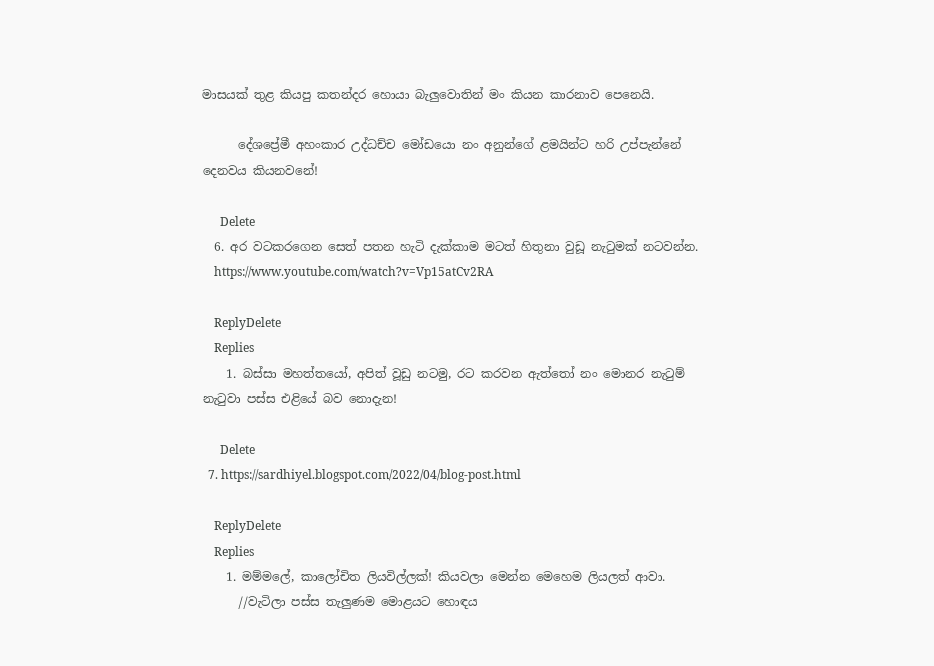මාසයක් තුළ කියපු කතන්දර හොයා බැලුවොතින් මං කියන කාරනාව පෙනෙයි.

      දේශප්‍රේමී අහංකාර උද්ධච්ච මෝඩයො නං අනුන්ගේ ළමයින්ට හරි උප්පැන්නේ දෙනවය කියනවනේ!

      Delete
  6. අර වටකරගෙන සෙත් පතන හැටි දැක්කාම මටත් හිතුනා වුඩූ නැටුමක් නටවන්න.
    https://www.youtube.com/watch?v=Vp15atCv2RA

    ReplyDelete
    Replies
    1. බස්සා මහත්තයෝ, අපිත් වූඩු නටමු, රට කරවන ඇත්තෝ නං මොනර නැටුම් නැටුවා පස්ස එළියේ බව නොදැන!

      Delete
  7. https://sardhiyel.blogspot.com/2022/04/blog-post.html

    ReplyDelete
    Replies
    1. මම්මලේ, කාලෝචිත ලියවිල්ලක්! කියවලා මෙන්න මෙහෙම ලියලත් ආවා.
      //වැටිලා පස්ස තැලුණම මොළයට හොඳය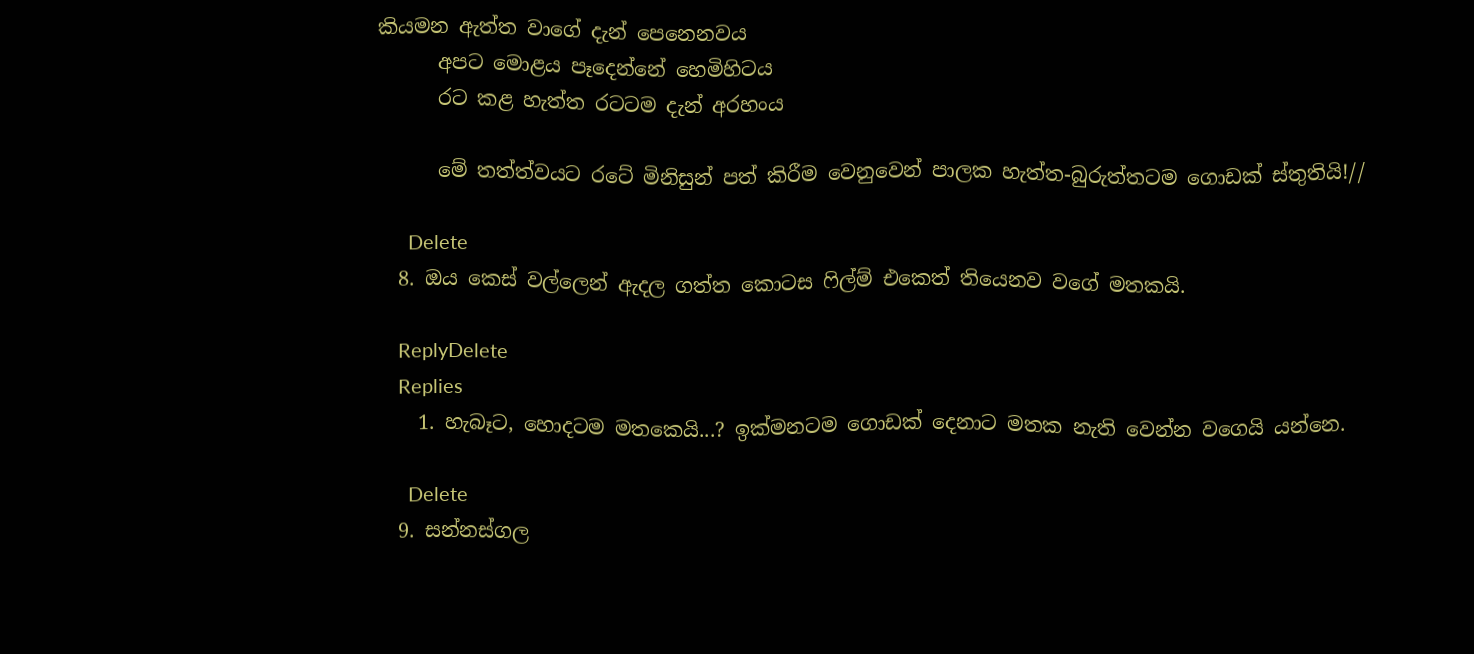කියමන ඇත්ත වාගේ දැන් පෙනෙනවය
      අපට මොළය පෑදෙන්නේ හෙමිහිටය
      රට කළ හැත්ත රටටම දැන් අරහංය

      මේ තත්ත්වයට රටේ මිනිසුන් පත් කිරීම වෙනුවෙන් පාලක හැත්ත-බුරුත්තටම ගොඩක් ස්තුතියි!//

      Delete
  8. ඔය කෙස් වල්ලෙන් ඇදල ගත්ත කොටස ෆිල්ම් එකෙත් තියෙනව වගේ මතකයි.

    ReplyDelete
    Replies
    1. හැබෑට, හොදටම මතකෙයි...? ඉක්මනටම ගොඩක් දෙනාට මතක නැති වෙන්න වගෙයි යන්නෙ.

      Delete
  9. සන්නස්ගල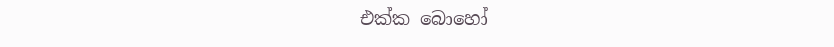එක්ක බොහෝ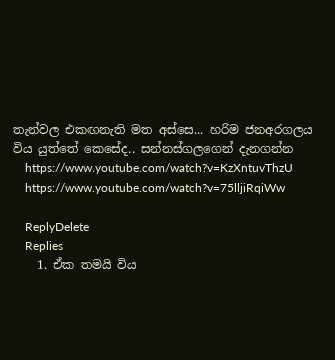තැන්වල එකඟනැති මත අස්සෙ... හරිම ජනඅරගලය විය යුත්තේ කෙසේද.. සන්නස්ගලගෙන් දැනගන්න
    https://www.youtube.com/watch?v=KzXntuvThzU
    https://www.youtube.com/watch?v=75lljiRqiWw

    ReplyDelete
    Replies
    1. ඒක තමයි විය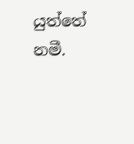යුත්තේ නමී.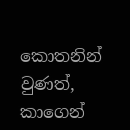කොතනින් වුණත්, කාගෙන්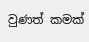වුණත් කමක්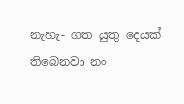නැහැ- ගත යුතු දෙයක් තිබෙනවා නං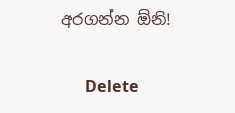අරගන්න ඕනි!

      Delete